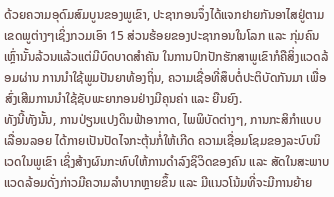ດ້ວຍຄວາມອຸດົມສົມບູນຂອງພູເຂົາ, ປະຊາກອນຈຶ່ງໄດ້ແຈກຢາຍກັນອາໄສຢູ່ຕາມເຂດພູຕ່າງໆເຊິ່ງກວມເອົາ 15 ສ່ວນຮ້ອຍຂອງປະຊາກອນໃນໂລກ ແລະ ກຸ່ມຄົນເຫຼົ່ານັ້ນລ້ວນແລ້ວແຕ່ມີບົດບາດສຳຄັນ ໃນການປົກປັກຮັກສາພູເຂົາກໍຄືສິ່ງແວດລ້ອມຜ່ານ ການນຳໃຊ້ພູມປັນຍາທ້ອງຖິ່ນ, ຄວາມເຊື່ອທີ່ສຶບຕໍ່ປະຕິບັດກັນມາ ເພື່ອສົ່ງເສີມການນຳໃຊ້ຊັບພະຍາກອນຢ່າງມີຄຸນຄ່າ ແລະ ຍືນຍົງ.
ທັງນີ້ທັງນັ້ນ, ການປ່ຽນແປງດິນຟ້າອາກາດ, ໄພພິບັດຕ່າງໆ, ການກະສິກຳແບບເລື່ອນລອຍ ໄດ້ກາຍເປັນປັດໄຈກະຕຸ້ນກໍ່ໃຫ້ເກີດ ຄວາມເຊື່ອມໂຊມຂອງລະບົບນິເວດໃນພູເຂົາ ເຊິ່ງສ້າງຜົນກະທົບໃຫ້ການດຳລົງຊິວິດຂອງຄົນ ແລະ ສັດໃນສະພາບແວດລ້ອມດັ່ງກ່າວມີຄວາມລຳບາກຫຼາຍຂຶ້ນ ແລະ ມີແນວໂນ້ມທີ່ຈະມີການຍ້າຍ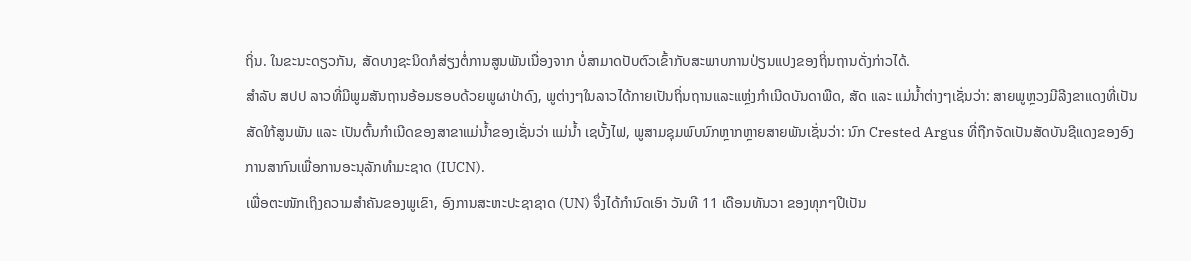ຖິ່ນ. ໃນຂະນະດຽວກັນ, ສັດບາງຊະນິດກໍສ່ຽງຕໍ່ການສູນພັນເນື່ອງຈາກ ບໍ່ສາມາດປັບຕົວເຂົ້າກັບສະພາບການປ່ຽນແປງຂອງຖິ່ນຖານດັ່ງກ່າວໄດ້.
ສຳລັບ ສປປ ລາວທີ່ມີພູມສັນຖານອ້ອມຮອບດ້ວຍພູຜາປ່າດົງ, ພູຕ່າງໆໃນລາວໄດ້ກາຍເປັນຖິ່ນຖານແລະແຫຼ່ງກຳເນີດບັນດາພືດ, ສັດ ແລະ ແມ່ນໍ້າຕ່າງໆເຊັ່ນວ່າ: ສາຍພູຫຼວງມີລີງຂາແດງທີ່ເປັນສັດໃກ້ສູນພັນ ແລະ ເປັນຕົ້ນກຳເນີດຂອງສາຂາແມ່ນໍ້າຂອງເຊັ່ນວ່າ ແມ່ນໍ້າ ເຊບັ້ງໄຟ, ພູສາມຊຸມພົບນົກຫຼາກຫຼາຍສາຍພັນເຊັ່ນວ່າ: ນົກ Crested Argus ທີ່ຖືກຈັດເປັນສັດບັນຊີແດງຂອງອົງການສາກົນເພື່ອການອະນຸລັກທຳມະຊາດ (IUCN).
ເພື່ອຕະໜັກເຖິງຄວາມສຳຄັນຂອງພູເຂົາ, ອົງການສະຫະປະຊາຊາດ (UN) ຈຶ່ງໄດ້ກຳນົດເອົາ ວັນທີ 11 ເດືອນທັນວາ ຂອງທຸກໆປີເປັນ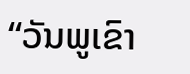“ວັນພູເຂົາ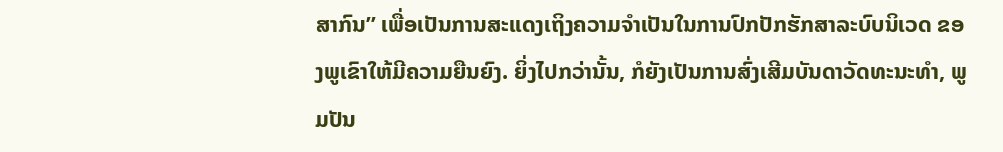ສາກົນ” ເພື່ອເປັນການສະແດງເຖິງຄວາມຈຳເປັນໃນການປົກປັກຮັກສາລະບົບນິເວດ ຂອງພູເຂົາໃຫ້ມີຄວາມຍືນຍົງ. ຍິ່ງໄປກວ່ານັ້ນ, ກໍຍັງເປັນການສົ່ງເສີມບັນດາວັດທະນະທຳ, ພູມປັນ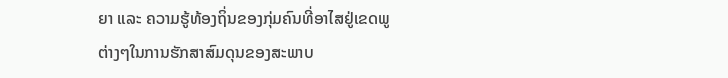ຍາ ແລະ ຄວາມຮູ້ທ້ອງຖິ່ນຂອງກຸ່ມຄົນທີ່ອາໄສຢູ່ເຂດພູຕ່າງໆໃນການຮັກສາສົມດຸນຂອງສະພາບ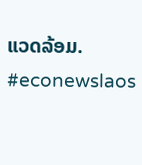ແວດລ້ອມ.
#econewslaos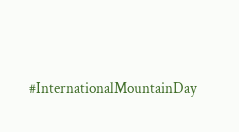#InternationalMountainDay